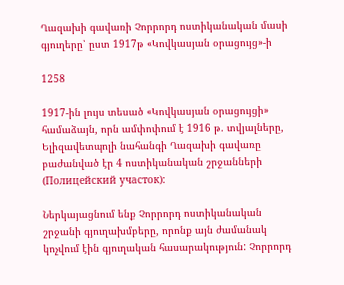Ղազախի գավառի Չորրորդ ոստիկանական մասի գյուղերը՝ ըստ 1917թ «Կովկասյան օրացույց»-ի

1258

1917-ին լույս տեսած «Կովկասյան օրացույցի» համաձայն, որն ամփոփում է 1916 թ. տվյալները, Ելիզավետպոլի նահանգի Ղազախի գավառը բաժանված էր 4 ոստիկանական շրջանների (Полицейский участок):

Ներկայացնում ենք Չորրորդ ոստիկանական շրջանի գյուղախմբերը, որոնք այն ժամանակ կոչվում էին գյուղական հասարակություն: Չորրորդ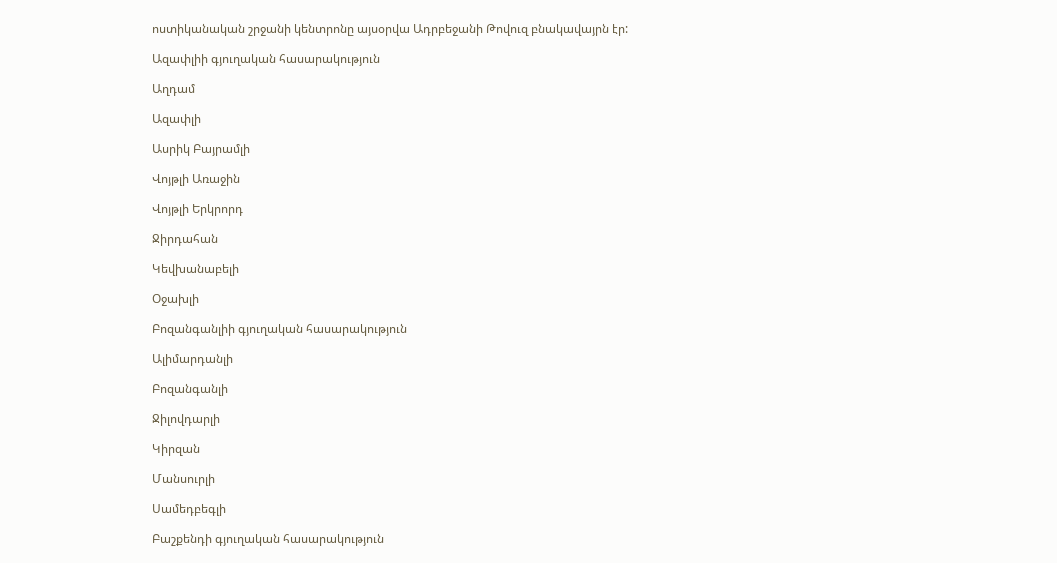ոստիկանական շրջանի կենտրոնը այսօրվա Ադրբեջանի Թովուզ բնակավայրն էր:

Ազափլիի գյուղական հասարակություն

Աղդամ

Ազափլի

Ասրիկ Բայրամլի

Վոյթլի Առաջին

Վոյթլի Երկրորդ

Ջիրդահան

Կեվխանաբելի

Օջախլի

Բոզանգանլիի գյուղական հասարակություն

Ալիմարդանլի

Բոզանգանլի

Ջիլովդարլի

Կիրզան

Մանսուրլի

Սամեդբեգլի

Բաշքենդի գյուղական հասարակություն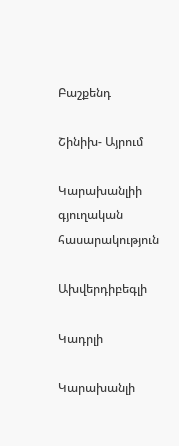Բաշքենդ

Շինիխ- Այրում

Կարախանլիի գյուղական հասարակություն

Ախվերդիբեգլի

Կադրլի

Կարախանլի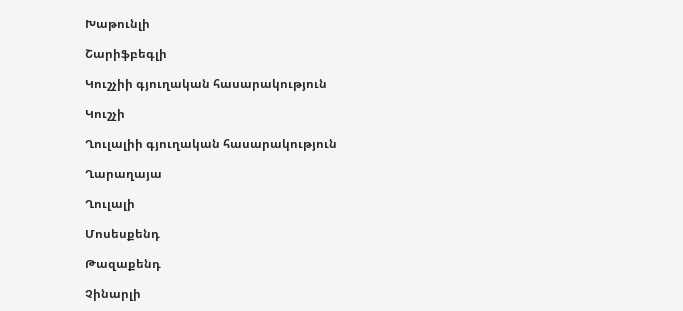Խաթունլի

Շարիֆբեգլի

Կուշչիի գյուղական հասարակություն

Կուշչի

Ղուլալիի գյուղական հասարակություն

Ղարաղայա

Ղուլալի

Մոսեսքենդ

Թազաքենդ

Չինարլի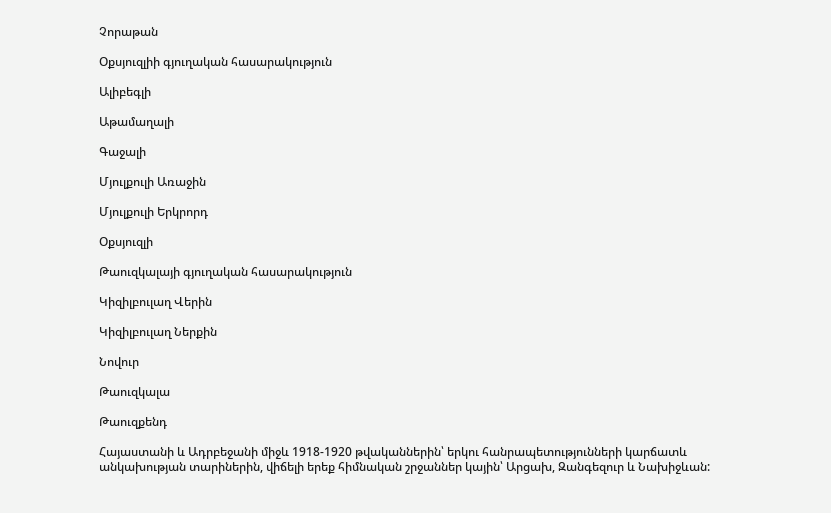Չորաթան

Օքսյուզլիի գյուղական հասարակություն

Ալիբեգլի

Աթամաղալի

Գաջալի

Մյուլքուլի Առաջին

Մյուլքուլի Երկրորդ

Օքսյուզլի

Թաուզկալայի գյուղական հասարակություն

Կիզիլբուլաղ Վերին

Կիզիլբուլաղ Ներքին

Նովուր

Թաուզկալա

Թաուզքենդ

Հայաստանի և Ադրբեջանի միջև 1918-1920 թվականներին՝ երկու հանրապետությունների կարճատև անկախության տարիներին, վիճելի երեք հիմնական շրջաններ կային՝ Արցախ, Զանգեզուր և Նախիջևան: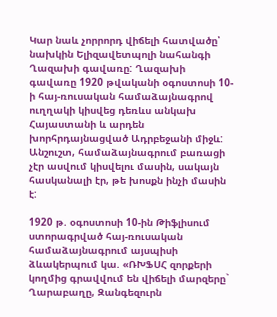Կար նաև չորրորդ վիճելի հատվածը՝ նախկին Ելիզավետպոլի նահանգի Ղազախի գավառը: Ղազախի գավառը 1920 թվականի օգոստոսի 10-ի հայ-ռուսական համաձայնագրով ուղղակի կիսվեց դեռևս անկախ Հայաստանի և արդեն խորհրդայնացված Ադրբեջանի միջև: Անշուշտ, համաձայնագրում բառացի չէր ասվում կիսվելու մասին, սակայն հասկանալի էր, թե խոսքն ինչի մասին է:

1920 թ. օգոստոսի 10-ին Թիֆլիսում ստորագրված հայ-ռուսական համաձայնագրում այսպիսի ձևակերպում կա. «ՌԽՖՍՀ զորքերի կողմից գրավվում են վիճելի մարզերը` Ղարաբաղը, Զանգեզուրն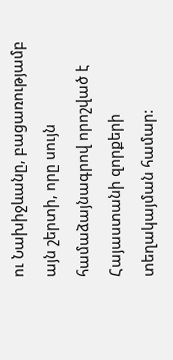ու Նախիջևանը, բացառությամբ այն շերտի, որը սույն համաձայնագրով որոշված է Հայաստանի զորքերի տեղակայման համար: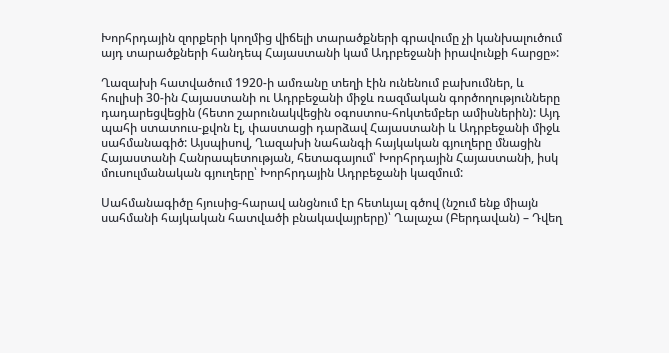Խորհրդային զորքերի կողմից վիճելի տարածքների գրավումը չի կանխալուծում այդ տարածքների հանդեպ Հայաստանի կամ Ադրբեջանի իրավունքի հարցը»:

Ղազախի հատվածում 1920-ի ամռանը տեղի էին ունենում բախումներ, և հուլիսի 30-ին Հայաստանի ու Ադրբեջանի միջև ռազմական գործողությունները դադարեցվեցին (հետո շարունակվեցին օգոստոս-հոկտեմբեր ամիսներին): Այդ պահի ստատուս-քվոն էլ, փաստացի դարձավ Հայաստանի և Ադրբեջանի միջև սահմանագիծ: Այսպիսով, Ղազախի նահանգի հայկական գյուղերը մնացին Հայաստանի Հանրապետության, հետագայում՝ Խորհրդային Հայաստանի, իսկ մուսուլմանական գյուղերը՝ Խորհրդային Ադրբեջանի կազմում:

Սահմանագիծը հյուսից-հարավ անցնում էր հետևյալ գծով (նշում ենք միայն սահմանի հայկական հատվածի բնակավայրերը)՝ Ղալաչա (Բերդավան) – Դվեղ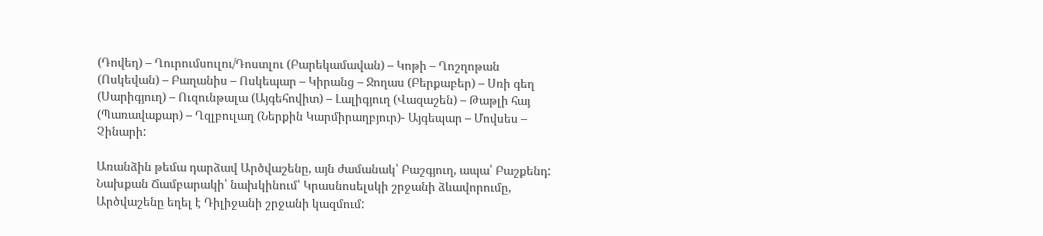(Դովեղ) – Ղուրումսուլու/Դոստլու (Բարեկամավան) – Կոթի – Ղոշղոթան (Ոսկեվան) – Բաղանիս – Ոսկեպար – Կիրանց – Ջողաս (Բերքաբեր) – Սռի գեղ (Սարիգյուղ) – Ուզունթալա (Այգեհովիտ) – Լալիգյուղ (Վազաշեն) – Թաթլի հայ (Պառավաքար) – Ղզլբուլաղ (Ներքին Կարմիրաղբյուր)- Այգեպար – Մովսես – Չինարի:

Առանձին թեմա դարձավ Արծվաշենը, այն ժամանակ՝ Բաշգյուղ, ապա՝ Բաշքենդ: Նախքան Ճամբարակի՝ նախկինում՝ Կրասնոսելսկի շրջանի ձևավորումը, Արծվաշենը եղել է Դիլիջանի շրջանի կազմում: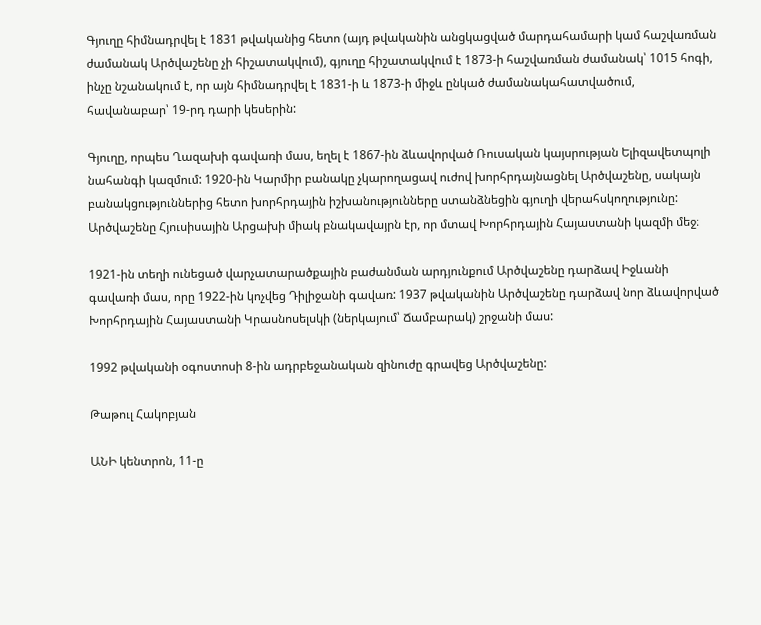Գյուղը հիմնադրվել է 1831 թվականից հետո (այդ թվականին անցկացված մարդահամարի կամ հաշվառման ժամանակ Արծվաշենը չի հիշատակվում), գյուղը հիշատակվում է 1873-ի հաշվառման ժամանակ՝ 1015 հոգի, ինչը նշանակում է, որ այն հիմնադրվել է 1831-ի և 1873-ի միջև ընկած ժամանակահատվածում, հավանաբար՝ 19-րդ դարի կեսերին:

Գյուղը, որպես Ղազախի գավառի մաս, եղել է 1867-ին ձևավորված Ռուսական կայսրության Ելիզավետպոլի նահանգի կազմում: 1920-ին Կարմիր բանակը չկարողացավ ուժով խորհրդայնացնել Արծվաշենը, սակայն բանակցություններից հետո խորհրդային իշխանությունները ստանձնեցին գյուղի վերահսկողությունը: Արծվաշենը Հյուսիսային Արցախի միակ բնակավայրն էր, որ մտավ Խորհրդային Հայաստանի կազմի մեջ։

1921-ին տեղի ունեցած վարչատարածքային բաժանման արդյունքում Արծվաշենը դարձավ Իջևանի գավառի մաս, որը 1922-ին կոչվեց Դիլիջանի գավառ: 1937 թվականին Արծվաշենը դարձավ նոր ձևավորված Խորհրդային Հայաստանի Կրասնոսելսկի (ներկայում՝ Ճամբարակ) շրջանի մաս:

1992 թվականի օգոստոսի 8-ին ադրբեջանական զինուժը գրավեց Արծվաշենը:

Թաթուլ Հակոբյան

ԱՆԻ կենտրոն, 11-ը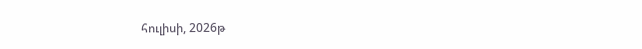հուլիսի, 2026թ